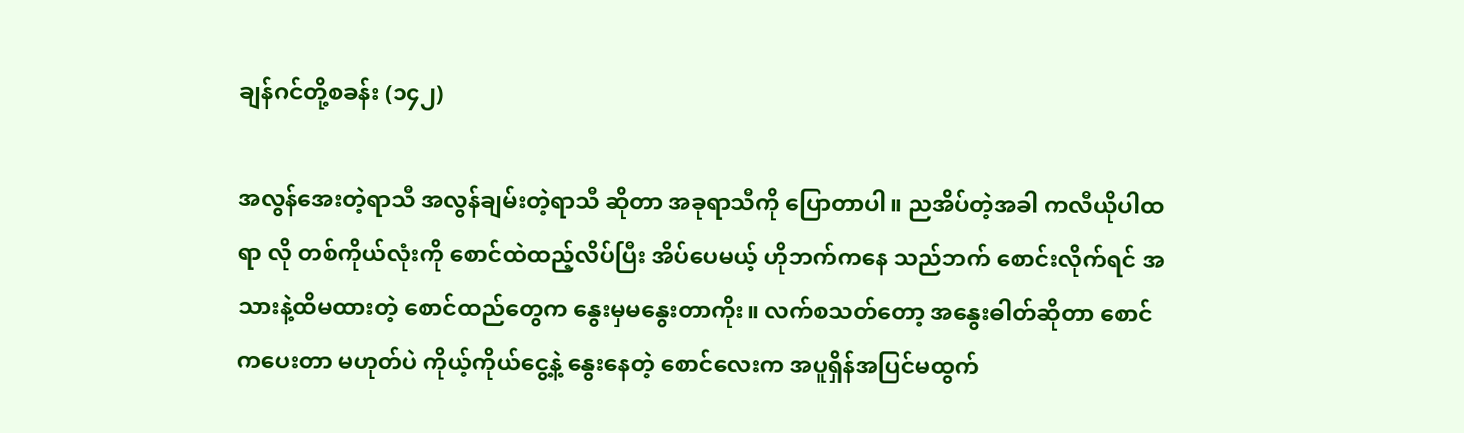ချန်ဂင်တို့စခန်း (၁၄၂)

အလွန်အေးတဲ့ရာသီ အလွန်ချမ်းတဲ့ရာသီ ဆိုတာ အခုရာသီကို ပြောတာပါ။ ညအိပ်တဲ့အခါ ကလီယိုပါထရာ လို တစ်ကိုယ်လုံးကို စောင်ထဲထည့်လိပ်ပြီး အိပ်ပေမယ့် ဟိုဘက်ကနေ သည်ဘက် စောင်းလိုက်ရင် အသားနဲ့ထိမထားတဲ့ စောင်ထည်တွေက နွေးမှမနွေးတာကိုး။ လက်စသတ်တော့ အနွေးဓါတ်ဆိုတာ စောင်ကပေးတာ မဟုတ်ပဲ ကိုယ့်ကိုယ်ငွေ့နဲ့ နွေးနေတဲ့ စောင်လေးက အပူရှိန်အပြင်မထွက်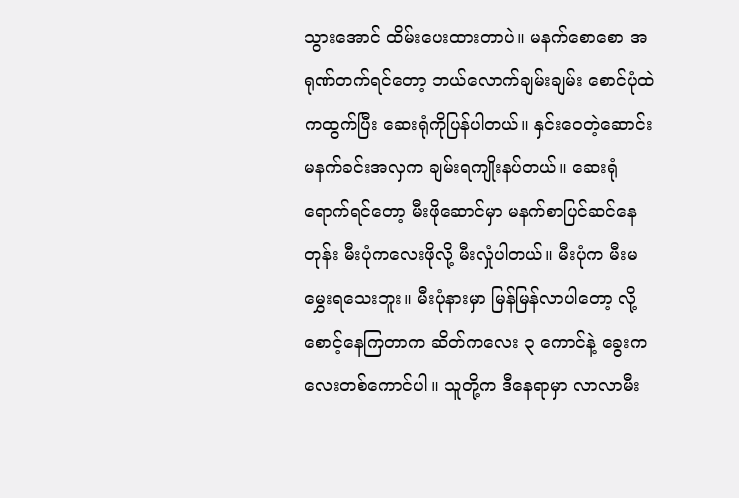သွားအောင် ထိမ်းပေးထားတာပဲ။ မနက်စောစော အရုဏ်တက်ရင်တော့ ဘယ်လောက်ချမ်းချမ်း စောင်ပုံထဲကထွက်ပြီး ဆေးရုံကိုပြန်ပါတယ်။ နှင်းဝေတဲ့ဆောင်း မနက်ခင်းအလှက ချမ်းရကျိုးနပ်တယ်။ ဆေးရုံရောက်ရင်တော့ မီးဖိုဆောင်မှာ မနက်စာပြင်ဆင်နေတုန်း မီးပုံကလေးဖိုလို့ မီးလှုံပါတယ်။ မီးပုံက မီးမမွှေးရသေးဘူး။ မီးပုံနားမှာ မြန်မြန်လာပါတော့ လို့ စောင့်နေကြတာက ဆိတ်ကလေး ၃ ကောင်နဲ့ ခွေးကလေးတစ်ကောင်ပါ။ သူတို့က ဒီနေရာမှာ လာလာမီး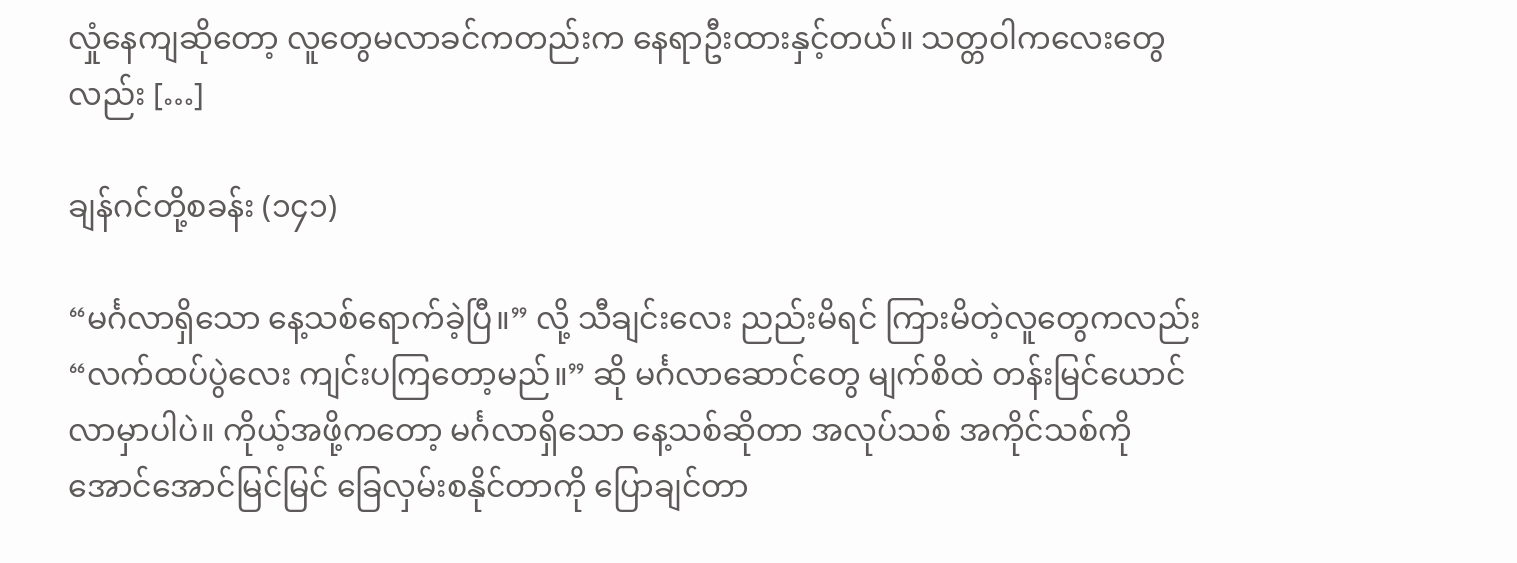လှုံနေကျဆိုတော့ လူတွေမလာခင်ကတည်းက နေရာဦးထားနှင့်တယ်။ သတ္တဝါကလေးတွေလည်း […]

ချန်ဂင်တို့စခန်း (၁၄၁)

“မင်္ဂလာရှိသော နေ့သစ်ရောက်ခဲ့ပြီ။” လို့ သီချင်းလေး ညည်းမိရင် ကြားမိတဲ့လူတွေကလည်း “လက်ထပ်ပွဲလေး ကျင်းပကြတော့မည်။” ဆို မင်္ဂလာဆောင်တွေ မျက်စိထဲ တန်းမြင်ယောင်လာမှာပါပဲ။ ကိုယ့်အဖို့ကတော့ မင်္ဂလာရှိသော နေ့သစ်ဆိုတာ အလုပ်သစ် အကိုင်သစ်ကို အောင်အောင်မြင်မြင် ခြေလှမ်းစနိုင်တာကို ပြောချင်တာ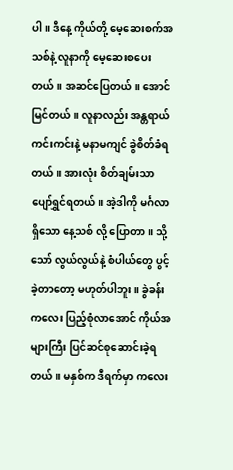ပါ။ ဒီနေ့ ကိုယ်တို့ မေ့ဆေးစက်အသစ်နဲ့ လူနာကို မေ့ဆေးစပေးတယ်။ အဆင်ပြေတယ်။ အောင်မြင်တယ်။ လူနာလည်း အန္တရာယ်ကင်းကင်းနဲ့ မနာမကျင် ခွဲစိတ်ခံရတယ်။ အားလုံး စိတ်ချမ်းသာ ပျော်ရွှင်ရတယ်။ အဲ့ဒါကို မင်္ဂလာရှိသော နေ့သစ် လို့ ပြောတာ။ သို့သော် လွယ်လွယ်နဲ့ စံပါယ်တွေ ပွင့်ခဲ့တာတော့ မဟုတ်ပါဘူး။ ခွဲခန်းကလေး ပြည့်စုံလာအောင် ကိုယ်အများကြီး ပြင်ဆင်စုဆောင်းခဲ့ရတယ်။ မနှစ်က ဒီရက်မှာ ကလေး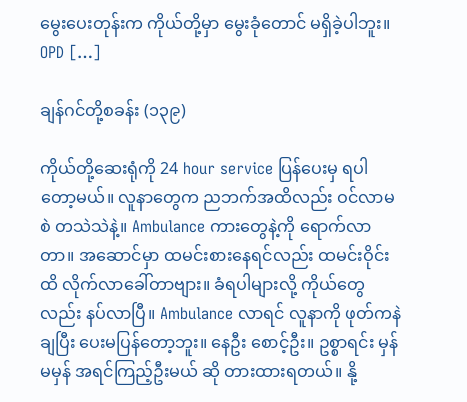မွေးပေးတုန်းက ကိုယ်တို့မှာ မွေးခုံတောင် မရှိခဲ့ပါဘူး။ OPD […]

ချန်ဂင်တို့စခန်း (၁၃၉)

ကိုယ်တို့ဆေးရုံကို 24 hour service ပြန်ပေးမှ ရပါတော့မယ်။ လူနာတွေက ညဘက်အထိလည်း ဝင်လာမစဲ တသဲသဲနဲ့။ Ambulance ကားတွေနဲ့ကို ရောက်လာတာ။ အဆောင်မှာ ထမင်းစားနေရင်လည်း ထမင်းဝိုင်းထိ လိုက်လာခေါ်တာဗျား။ ခံရပါများလို့ ကိုယ်တွေလည်း နပ်လာပြီ။ Ambulance လာရင် လူနာကို ဖုတ်ကနဲချပြီး ပေးမပြန်တော့ဘူး။ နေဦး စောင့်ဦး။ ဥစ္စာရင်း မှန်မမှန် အရင်ကြည့်ဦးမယ် ဆို တားထားရတယ်။ နို့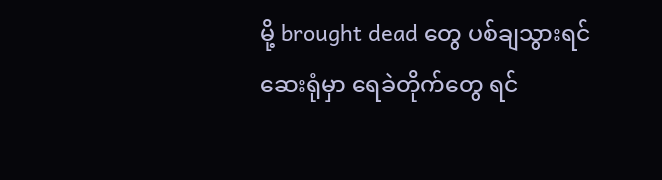မို့ brought dead တွေ ပစ်ချသွားရင် ဆေးရုံမှာ ရေခဲတိုက်တွေ ရင်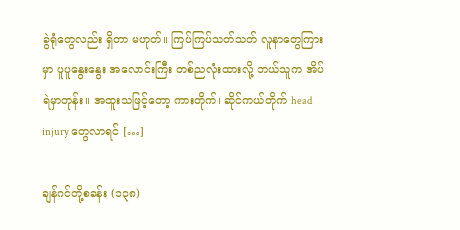ခွဲရုံတွေလည်း ရှိတာ မဟုတ်။ ကြပ်ကြပ်သတ်သတ် လူနာတွေကြားမှာ ပူပူနွေးနွေး အလောင်းကြီး တစ်ညလုံးထားလို့ ဘယ်သူက အိပ်ရဲမှာတုန်း။ အထူးသဖြင့်တော့ ကားတိုက်၊ ဆိုင်ကယ်တိုက် head injury တွေလာရင် […]

ချန်ဂင်တို့စခန်း (၁၃၈)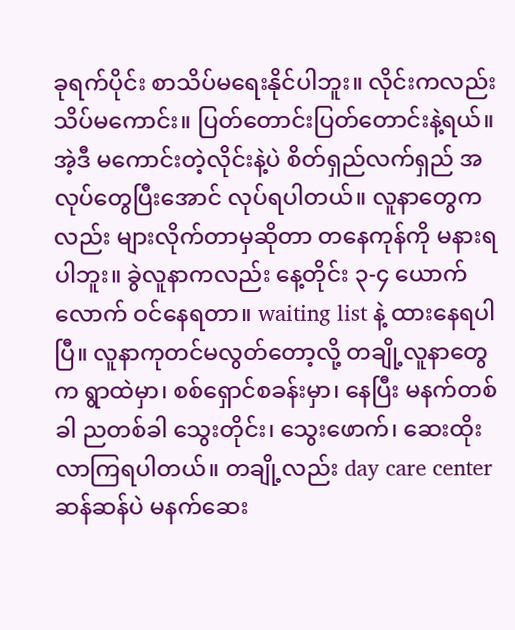ခုရက်ပိုင်း စာသိပ်မရေးနိုင်ပါဘူး။ လိုင်းကလည်း သိပ်မကောင်း။ ပြတ်တောင်းပြတ်တောင်းနဲ့ရယ်။ အဲ့ဒီ မကောင်းတဲ့လိုင်းနဲ့ပဲ စိတ်ရှည်လက်ရှည် အလုပ်တွေပြီးအောင် လုပ်ရပါတယ်။ လူနာတွေကလည်း များလိုက်တာမှဆိုတာ တနေကုန်ကို မနားရပါဘူး။ ခွဲလူနာကလည်း နေ့တိုင်း ၃-၄ ယောက်လောက် ဝင်နေရတာ။ waiting list နဲ့ ထားနေရပါပြီ။ လူနာကုတင်မလွတ်တော့လို့ တချို့လူနာတွေက ရွာထဲမှာ၊ စစ်ရှောင်စခန်းမှာ၊ နေပြီး မနက်တစ်ခါ ညတစ်ခါ သွေးတိုင်း၊ သွေးဖောက်၊ ဆေးထိုး လာကြရပါတယ်။ တချို့လည်း day care center ဆန်ဆန်ပဲ မနက်ဆေး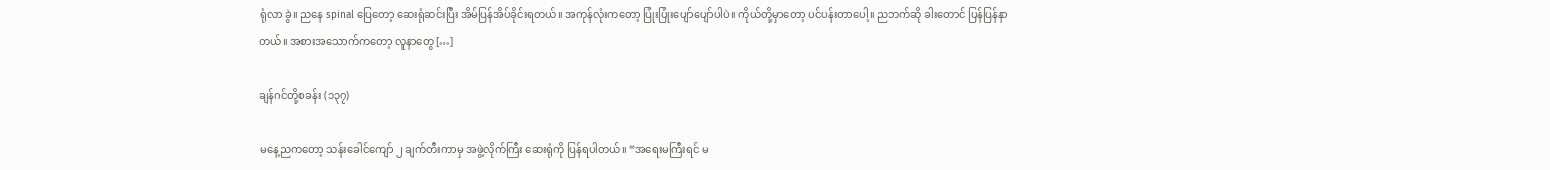ရုံလာ ခွဲ။ ညနေ spinal ပြေတော့ ဆေးရုံဆင်းပြီး အိမ်ပြန်အိပ်ခိုင်းရတယ်။ အကုန်လုံးကတော့ ပြုံးပြုံးပျော်ပျော်ပါပဲ။ ကိုယ်တို့မှာတော့ ပင်ပန်းတာပေါ့။ ညဘက်ဆို ခါးတောင် ပြန်ပြန်နာတယ်။ အစားအသောက်ကတော့ လူနာတွေ […]

ချန်ဂင်တို့စခန်း (၁၃၇)

မနေ့ညကတော့ သန်းခေါင်ကျော် ၂ ချက်တီးကာမှ အဖွဲ့လိုက်ကြီး ဆေးရုံကို ပြန်ရပါတယ်။ “အရေးမကြီးရင် မ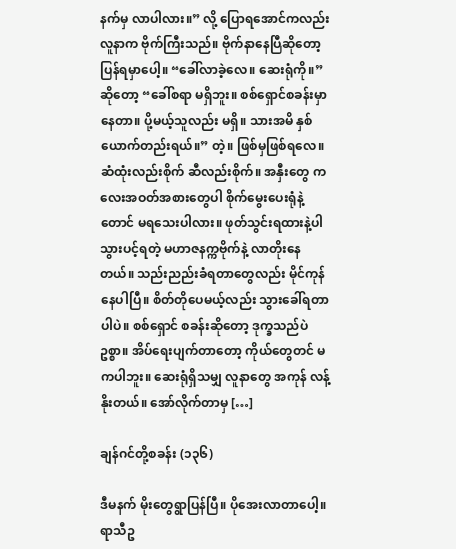နက်မှ လာပါလား။” လို့ ပြောရအောင်ကလည်း လူနာက ဗိုက်ကြီးသည်။ ဗိုက်နာနေပြီဆိုတော့ ပြန်ရမှာပေါ့။ “ခေါ်လာခဲ့လေ။ ဆေးရုံကို။” ဆိုတော့ “ခေါ်စရာ မရှိဘူး။ စစ်ရှောင်စခန်းမှာ နေတာ။ ပို့မယ့်သူလည်း မရှိ။ သားအမိ နှစ်ယောက်တည်းရယ်။” တဲ့။ ဖြစ်မှဖြစ်ရလေ။ ဆံထုံးလည်းစိုက် ဆီလည်းစိုက်။ အနှီးတွေ ကလေးအဝတ်အစားတွေပါ စိုက်မွေးပေးရုံနဲ့တောင် မရသေးပါလား။ ဖုတ်သွင်းရထားနဲ့ပါ သွားပင့်ရတဲ့ မဟာဇနက္ကဗိုက်နဲ့ လာတိုးနေတယ်။ သည်းညည်းခံရတာတွေလည်း မိုင်ကုန်နေပါပြီ။ စိတ်တိုပေမယ့်လည်း သွားခေါ်ရတာပါပဲ။ စစ်ရှောင် စခန်းဆိုတော့ ဒုက္ခသည်ပဲ ဥစ္စာ။ အိပ်ရေးပျက်တာတော့ ကိုယ်တွေတင် မကပါဘူး။ ဆေးရုံရှိသမျှ လူနာတွေ အကုန် လန့်နိုးတယ်။ အော်လိုက်တာမှ […]

ချန်ဂင်တို့စခန်း (၁၃၆)

ဒီမနက် မိုးတွေရွာပြန်ပြီ။ ပိုအေးလာတာပေါ့။ ရာသီဥ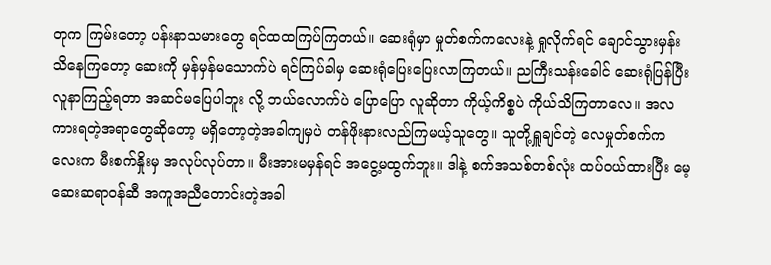တုက ကြမ်းတော့ ပန်းနာသမားတွေ ရင်ထထကြပ်ကြတယ်။ ဆေးရုံမှာ မှုတ်စက်ကလေးနဲ့ ရှုလိုက်ရင် ချောင်သွားမှန်း သိနေကြတော့ ဆေးကို မှန်မှန်မသောက်ပဲ ရင်ကြပ်ခါမှ ဆေးရုံပြေးပြေးလာကြတယ်။ ညကြီးသန်းခေါင် ဆေးရုံပြန်ပြီး လူနာကြည့်ရတာ အဆင်မပြေပါဘူး လို့ ဘယ်လောက်ပဲ ပြောပြော လူဆိုတာ ကိုယ့်ကိစ္စပဲ ကိုယ်သိကြတာလေ။ အလကားရတဲ့အရာတွေဆိုတော့ မရှိတော့တဲ့အခါကျမှပဲ တန်ဖိုးနားလည်ကြမယ့်သူတွေ။ သူတို့ရှူချင်တဲ့ လေမှုတ်စက်ကလေးက မီးစက်နှိုးမှ အလုပ်လုပ်တာ။ မီးအားမမှန်ရင် အငွေ့မထွက်ဘူး။ ဒါနဲ့ စက်အသစ်တစ်လုံး ထပ်ဝယ်ထားပြီး မေ့ဆေးဆရာဝန်ဆီ အကူအညီတောင်းတဲ့အခါ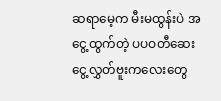ဆရာမေ့က မီးမထွန်းပဲ အငွေ့ထွက်တဲ့ ပပဝတီဆေးငွေ့လွှတ်ဗူးကလေးတွေ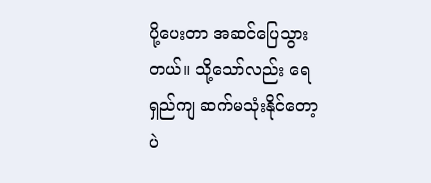ပို့ပေးတာ အဆင်ပြေသွားတယ်။ သို့သော်လည်း ရေရှည်ကျ ဆက်မသုံးနိုင်တော့ပဲ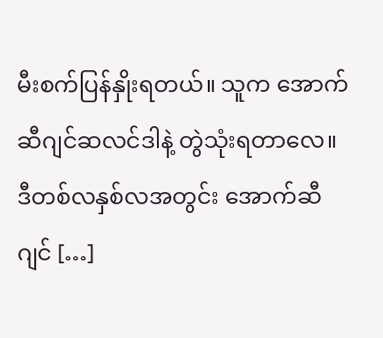မီးစက်ပြန်နှိုးရတယ်။ သူက အောက်ဆီဂျင်ဆလင်ဒါနဲ့ တွဲသုံးရတာလေ။ ဒီတစ်လနှစ်လအတွင်း အောက်ဆီဂျင် […]